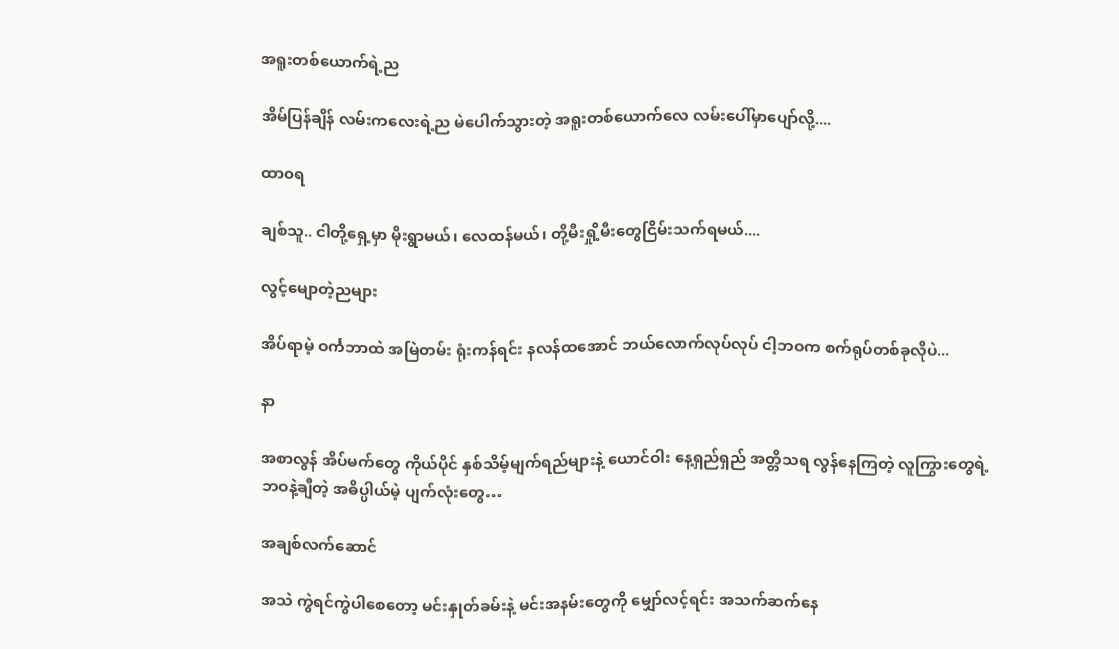အရူးတစ်ယောက်ရဲ့ည

အိမ်ပြန်ချိန် လမ်းကလေးရဲ့ည မဲပေါက်သွားတဲ့ အရူးတစ်ယောက်လေ လမ်းပေါ်မှာပျော်လို့....

ထာ၀ရ

ချစ်သူ.. ငါတို့ရှေ့မှာ မိုးရွာမယ်၊ လေထန်မယ်၊ တို့မီးရှို့မီးတွေငြိမ်းသက်ရမယ်....

လွင့်မျောတဲ့ညများ

အိပ်ရာမဲ့ ဝင်္ကဘာထဲ အမြဲတမ်း ရုံးကန်ရင်း နလန်ထအောင် ဘယ်လောက်လုပ်လုပ် ငါ့ဘဝက စက်ရုပ်တစ်ခုလိုပဲ...

နာ

အစာလွန် အိပ်မက်တွေ ကိုယ်ပိုင် နှစ်သိမ့်မျက်ရည်များနဲ့ ယောင်ဝါး နေ့ရှည်ရှည် အတ္တိသရ လွန်နေကြတဲ့ လူကြွားတွေရဲ့ ဘဝနဲ့ချီတဲ့ အဓိပ္ပါယ်မဲ့ ပျက်လုံးတွေ…

အချစ်လက်ဆောင်

အသဲ ကွဲရင်ကွဲပါစေတော့ မင်းနှုတ်ခမ်းနဲ့ မင်းအနမ်းတွေကို မျှော်လင့်ရင်း အသက်ဆက်နေ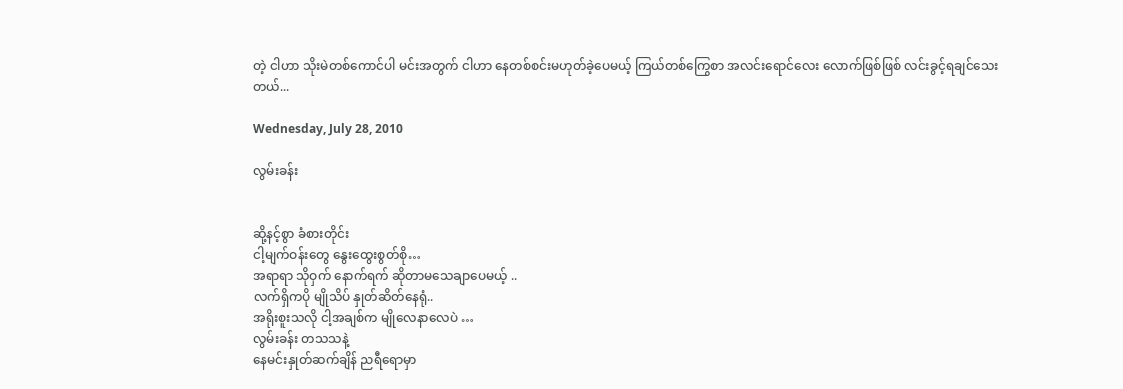တဲ့ ငါဟာ သိုးမဲတစ်ကောင်ပါ မင်းအတွက် ငါဟာ နေတစ်စင်းမဟုတ်ခဲ့ပေမယ့် ကြယ်တစ်ကြွေစာ အလင်းရောင်လေး လောက်ဖြစ်ဖြစ် လင်းခွင့်ရချင်သေးတယ်...

Wednesday, July 28, 2010

လွမ်းခန်း


ဆို့နင့်စွာ ခံစားတိုင်း
ငါ့မျက်ဝန်းတွေ နွေးထွေးစွတ်စို…
အရာရာ သိုဝှက် နောက်ရက် ဆိုတာမသေချာပေမယ့် ..
လက်ရှိကပို မျိုသိပ် နှုတ်ဆိတ်နေရုံ..
အရိုးစူးသလို ငါ့အချစ်က မျိုလေနာလေပဲ …
လွမ်းခန်း တသသနဲ့
နေမင်းနှုတ်ဆက်ချိန် ညရီရောမှာ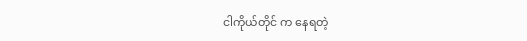ငါကိုယ်တိုင် က နေရတဲ့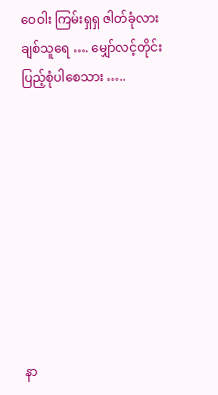ဝေဝါး ကြမ်းရှရှ ဇါတ်ခုံလား
ချစ်သူရေ …. မျှော်လင့်တိုင်းပြည့်စုံပါစေသား …..









နာ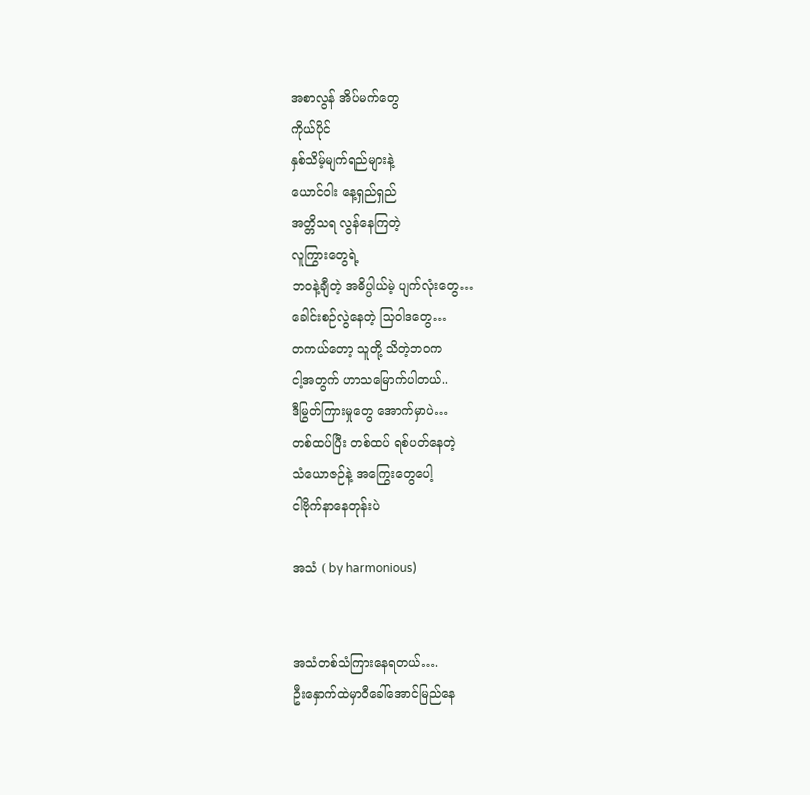အစာလွန် အိပ်မက်တွေ
ကိုယ်ပိုင်
နှစ်သိမ့်မျက်ရည်များနဲ့
ယောင်ဝါး နေ့ရှည်ရှည်
အတ္တိသရ လွန်နေကြတဲ့
လူကြွားတွေရဲ့
ဘဝနဲ့ချီတဲ့ အဓိပ္ပါယ်မဲ့ ပျက်လုံးတွေ…
ခေါင်းစဉ်လွဲနေတဲ့ သြဝါဒတွေ…
တကယ်တော့ သူတို့ သိတဲ့ဘဝက
ငါ့အတွက် ဟာသမြောက်ပါတယ်..
ဒီမြွတ်ကြားမှုတွေ အောက်မှာပဲ…
တစ်ထပ်ပြီး တစ်ထပ် ရစ်ပတ်နေတဲ့
သံယောဇဉ်နဲ့ အကြွေးတွေပေါ့
ငါဗိုက်နာနေတုန်းပဲ

အသံ ( by harmonious)


အသံတစ်သံကြားနေရတယ်….
ဦးနှောက်ထဲမှာဝီခေါ်အောင်မြည်နေ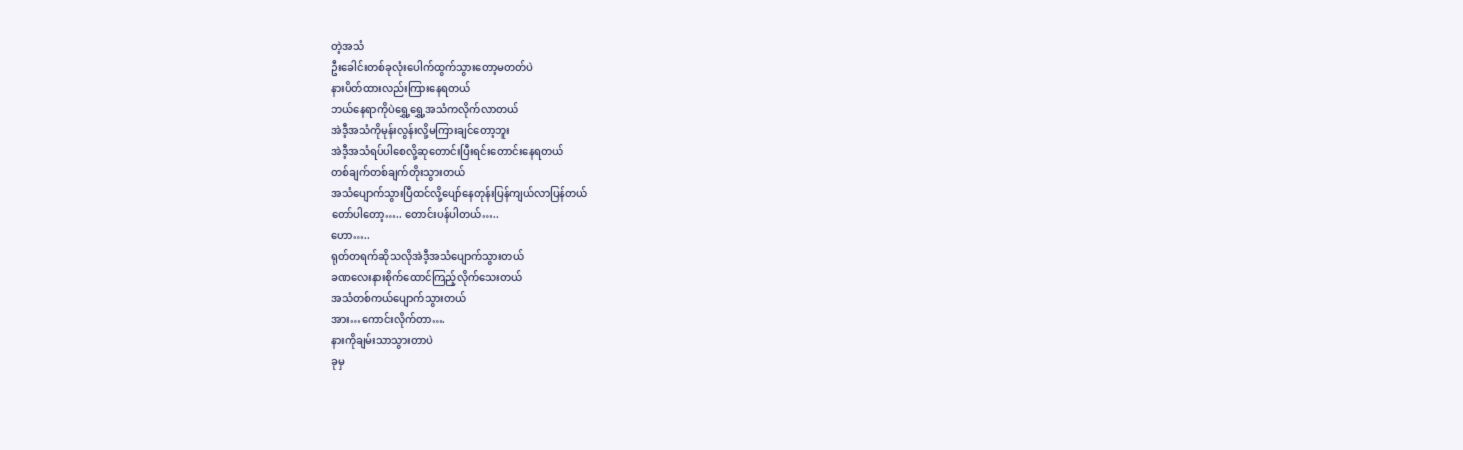တဲ့အသံ
ဦးခေါင်းတစ်ခုလုံးပေါက်ထွက်သွားတော့မတတ်ပဲ
နားပိတ်ထားလည်းကြားနေရတယ်
ဘယ်နေရာကိုပဲရွှေ့ရွှေ့အသံကလိုက်လာတယ်
အဲဒီ့အသံကိုမုန်းလွန်းလို့မကြားချင်တော့ဘူး
အဲဒီ့အသံရပ်ပါစေလို့ဆုတောင်းပြီးရင်းတောင်းနေရတယ်
တစ်ချက်တစ်ချက်တိုးသွားတယ်
အသံပျောက်သွားပြီထင်လို့ပျော်နေတုန်းပြန်ကျယ်လာပြန်တယ်
တော်ပါတော့….. တောင်းပန်ပါတယ်…..
ဟော…..
ရုတ်တရက်ဆိုသလိုအဲဒီ့အသံပျောက်သွားတယ်
ခဏလေးနားစိုက်ထောင်ကြည့်လိုက်သေးတယ်
အသံတစ်ကယ်ပျောက်သွားတယ်
အား…ကောင်းလိုက်တာ….
နားကိုချမ်းသာသွားတာပဲ
ခုမှ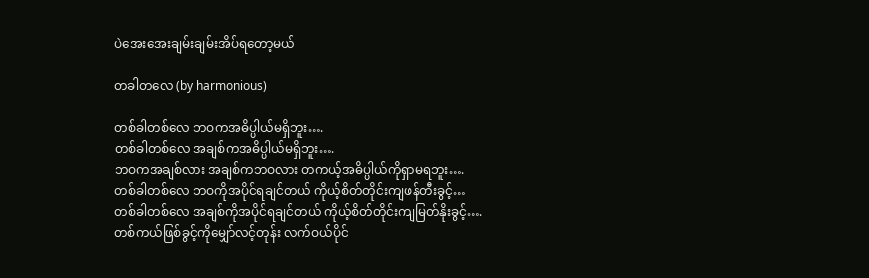ပဲအေးအေးချမ်းချမ်းအိပ်ရတော့မယ်

တခါတလေ (by harmonious)

တစ်ခါတစ်လေ ဘဝကအဓိပ္ပါယ်မရှိဘူး….
တစ်ခါတစ်လေ အချစ်ကအဓိပ္ပါယ်မရှိဘူး….
ဘဝကအချစ်လား အချစ်ကဘဝလား တကယ့်အဓိပ္ပါယ်ကိုရှာမရဘူး….
တစ်ခါတစ်လေ ဘဝကိုအပိုင်ရချင်တယ် ကိုယ့်စိတ်တိုင်းကျဖန်တီးခွင့်…
တစ်ခါတစ်လေ အချစ်ကိုအပိုင်ရချင်တယ် ကိုယ့်စိတ်တိုင်းကျမြတ်နိုးခွင့်….
တစ်ကယ်ဖြစ်ခွင့်ကိုမျှော်လင့်တုန်း လက်ဝယ်ပိုင်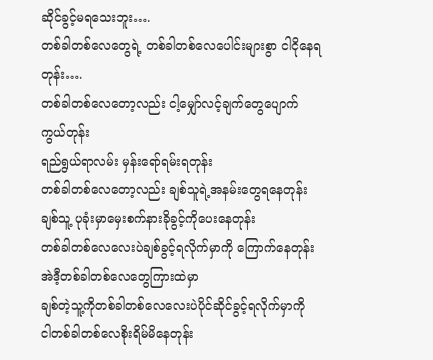ဆိုင်ခွင့်မရသေးဘူး….
တစ်ခါတစ်လေတွေရဲ့ တစ်ခါတစ်လေပေါင်းများစွာ ငါငိုနေရတုန်း….
တစ်ခါတစ်လေတော့လည်း ငါ့မျှော်လင့်ချက်တွေပျောက်ကွယ်တုန်း
ရည်ရွယ်ရာလမ်း မှန်းရော်ရမ်းရတုန်း
တစ်ခါတစ်လေတော့လည်း ချစ်သူရဲ့အနမ်းတွေရနေတုန်း
ချစ်သူ့ ပုခုံးမှာမှေးစက်နားခိုခွင့်ကိုပေးနေတုန်း
တစ်ခါတစ်လေလေးပဲချစ်ခွင့်ရလိုက်မှာကို ကြောက်နေတုန်း
အဲဒီ့တစ်ခါတစ်လေတွေကြားထဲမှာ
ချစ်တဲ့သူ့ကိုတစ်ခါတစ်လေလေးပဲပိုင်ဆိုင်ခွင့်ရလိုက်မှာကို
ငါတစ်ခါတစ်လေစိုးရိမ်မိနေတုန်း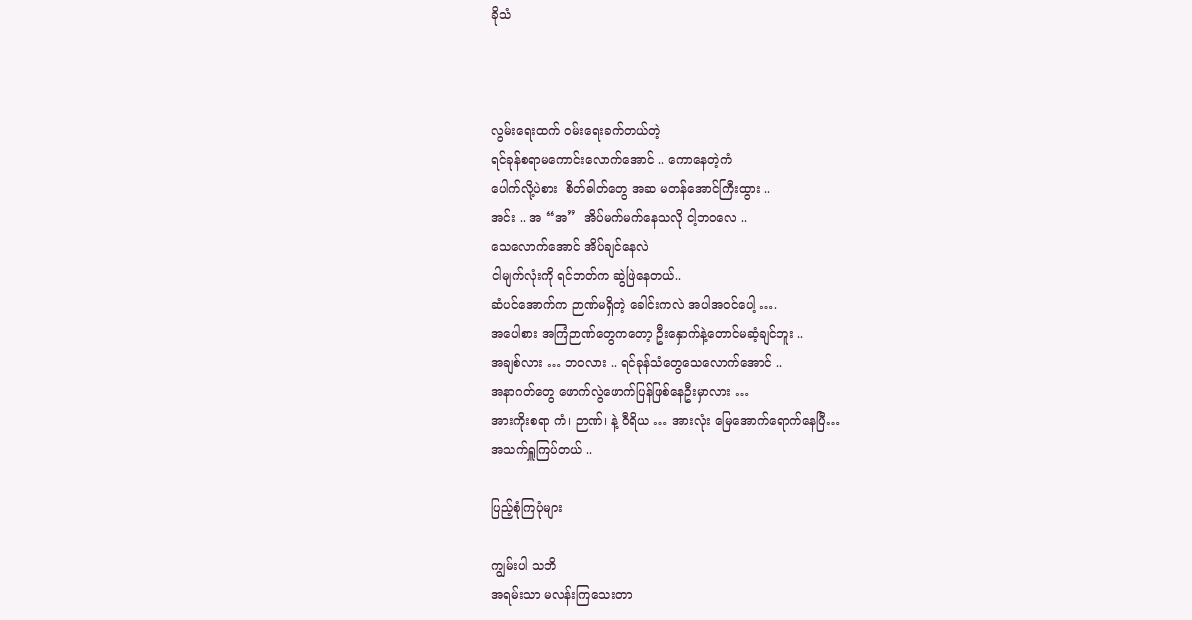ခိုသံ



လွမ်းရေးထက် ဝမ်းရေးခက်တယ်တဲ့
ရင်ခုန်စရာမကောင်းလောက်အောင် .. ကောနေတဲ့ကံ
ပေါက်လို့ပဲစား  စိတ်ဓါတ်တွေ အဆ မတန်အောင်ကြီးထွား ..
အင်း .. အ “အ”  အိပ်မက်မက်နေသလို ငါ့ဘဝလေ ..
သေလောက်အောင် အိပ်ချင်နေလဲ
ငါမျက်လုံးကို ရင်ဘတ်က ဆွဲဖြဲနေတယ်..
ဆံပင်အောက်က ဉာဏ်မရှိတဲ့ ခေါင်းကလဲ အပါအဝင်ပေါ့ ….
အပေါစား အကြံဉာဏ်တွေကတော့ ဦးနှောက်နဲ့တောင်မဆံ့ချင်ဘူး ..
အချစ်လား … ဘဝလား .. ရင်ခုန်သံတွေသေလောက်အောင် ..
အနာဂတ်တွေ ဖောက်လွဲဖောက်ပြန်ဖြစ်နေဦးမှာလား …
အားကိုးစရာ ကံ၊ ဉာဏ်၊ နဲ့ ဝီရိယ … အားလုံး မြေအောက်ရောက်နေပြီ…
အသက်ရှူကြပ်တယ် ..

ပြည့်စုံကြပုံများ

ကျွမ်းပါ သဘိ
အရမ်းသာ မလန်းကြသေးတာ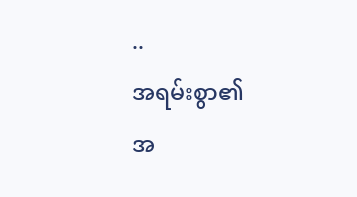..
အရမ်းစွာ၏
အ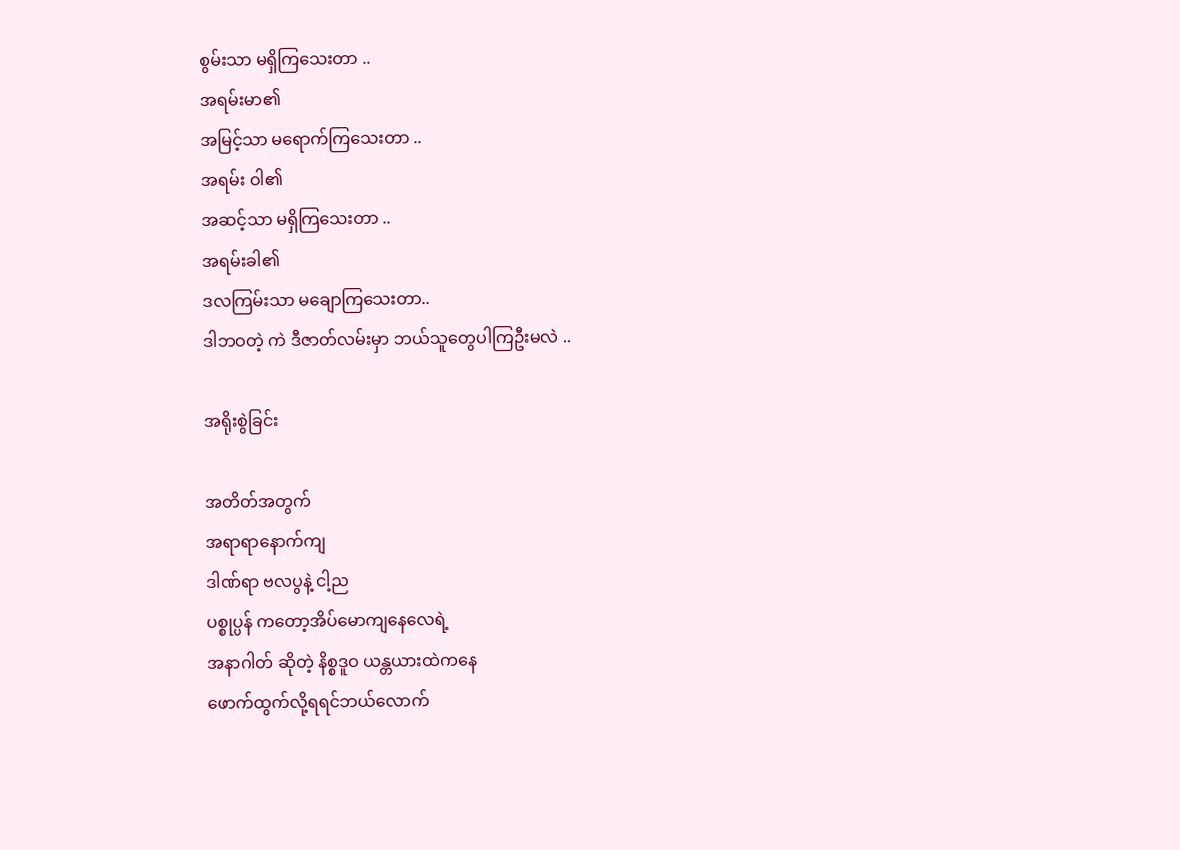စွမ်းသာ မရှိကြသေးတာ ..
အရမ်းမာ၏
အမြင့်သာ မရောက်ကြသေးတာ ..
အရမ်း ဝါ၏
အဆင့်သာ မရှိကြသေးတာ ..
အရမ်းခါ၏
ဒလကြမ်းသာ မချောကြသေးတာ..
ဒါဘဝတဲ့ ကဲ ဒီဇာတ်လမ်းမှာ ဘယ်သူတွေပါကြဦးမလဲ ..

အရိုးစွဲခြင်း

အတိတ်အတွက်
အရာရာနောက်ကျ
ဒါဏ်ရာ ဗလပွနဲ့ ငါ့ည
ပစ္စုပ္ပန် ကတော့အိပ်မောကျနေလေရဲ့
အနာဂါတ် ဆိုတဲ့ နိစ္စဒူဝ ယန္တယားထဲကနေ
ဖောက်ထွက်လို့ရရင်ဘယ်လောက်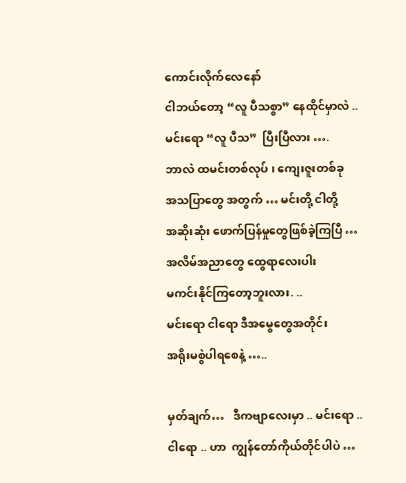ကောင်းလိုက်လေနော်
ငါဘယ်တော့ “လူ ပီသစွာ” နေထိုင်မှာလဲ ..
မင်းရော “လူ ပီသ”  ပြီးပြီလား ….
ဘာလဲ ထမင်းတစ်လုပ် ၊ ကျေးဇူးတစ်ခု
အသပြာတွေ အတွက် … မင်းတို့ ငါတို့
အဆိုးဆုံး ဖောက်ပြန်မှုတွေဖြစ်ခဲ့ကြပြီ …
အလိမ်အညာတွေ ထွေရာလေးပါး
မကင်းနိုင်ကြတော့ဘူးလား. ..
မင်းရော ငါရော ဒီအမွေတွေအတိုင်း
အရိုးမစွဲပါရစေနဲ့ …..

မှတ်ချက်…   ဒီကဗျာလေးမှာ .. မင်းရော .. ငါရော .. ဟာ  ကျွန်တော်ကိုယ်တိုင်ပါပဲ …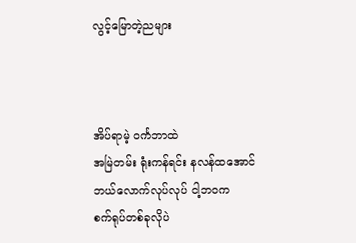လွင့်မြောတဲ့ညများ



အိပ်ရာမဲ့ ဝင်္ကဘာထဲ
အမြဲတမ်း ရုံးကန်ရင်း နလန်ထအောင်
ဘယ်လောက်လုပ်လုပ် ငါ့ဘဝက
စက်ရုပ်တစ်ခုလိုပဲ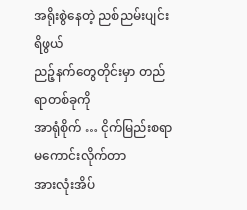အရိုးစွဲနေတဲ့ ညစ်ညမ်းပျင်းရိဖွယ်
ညဉ့်နက်တွေတိုင်းမှာ တည်ရာတစ်ခုကို
အာရုံစိုက် … ငိုက်မြည်းစရာမကောင်းလိုက်တာ
အားလုံးအိပ်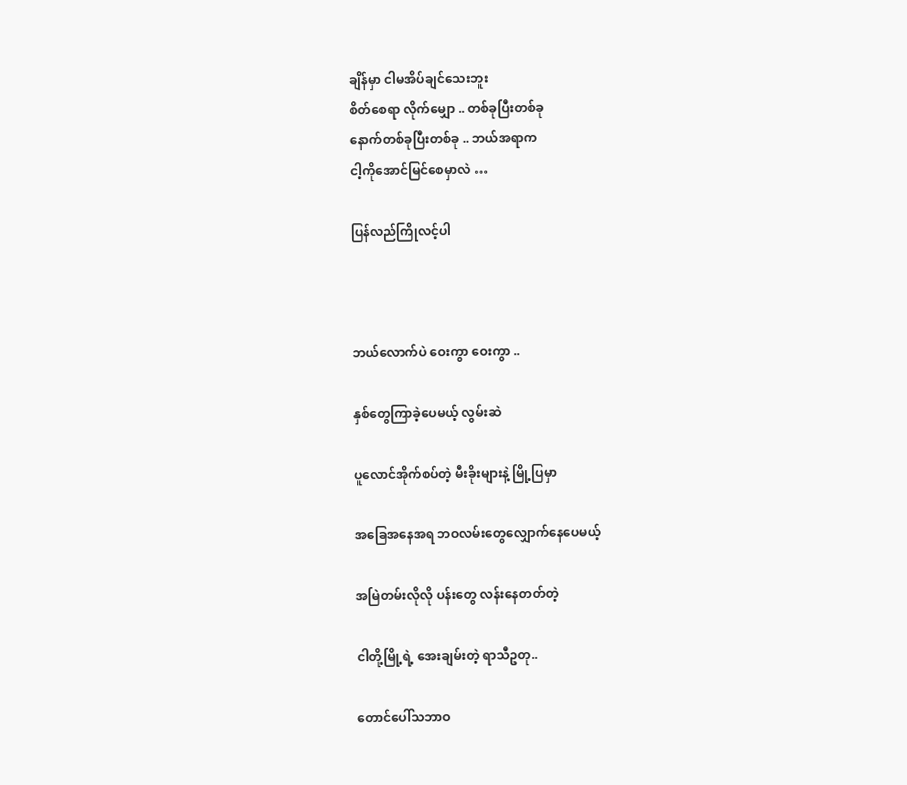ချိန်မှာ ငါမအိပ်ချင်သေးဘူး
စိတ်စေရာ လိုက်မျှော .. တစ်ခုပြီးတစ်ခု
နောက်တစ်ခုပြီးတစ်ခု .. ဘယ်အရာက
ငါ့ကိုအောင်မြင်စေမှာလဲ …

ပြန်လည်ကြိုလင့်ပါ



ဘယ်လောက်ပဲ ဝေးကွာ ဝေးကွာ ..

နှစ်တွေကြာခဲ့ပေမယ့် လွမ်းဆဲ

ပူလောင်အိုက်စပ်တဲ့ မီးခိုးများနဲ့ မြို့ပြမှာ

အခြေအနေအရ ဘဝလမ်းတွေလျှောက်နေပေမယ့်

အမြဲတမ်းလိုလို ပန်းတွေ လန်းနေတတ်တဲ့

ငါတို့မြို့ရဲ့ အေးချမ်းတဲ့ ရာသီဥတု..

တောင်ပေါ်သဘာဝ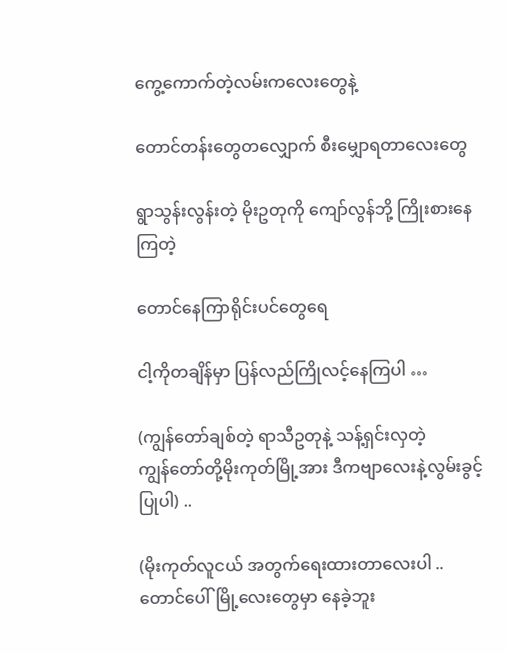ကွေ့ကောက်တဲ့လမ်းကလေးတွေနဲ့

တောင်တန်းတွေတလျှောက် စီးမျှောရတာလေးတွေ

ရွာသွန်းလွန်းတဲ့ မိုးဥတုကို ကျော်လွန်ဘို့ ကြိုးစားနေကြတဲ့

တောင်နေကြာရိုင်းပင်တွေရေ

ငါ့ကိုတချိန်မှာ ပြန်လည်ကြိုလင့်နေကြပါ …

(ကျွန်တော်ချစ်တဲ့ ရာသီဥတုနဲ့ သန့်ရှင်းလှတဲ့
ကျွန်တော်တို့မိုးကုတ်မြို့အား ဒီကဗျာလေးနဲ့လွမ်းခွင့်ပြုပါ) ..

(မိုးကုတ်လူငယ် အတွက်ရေးထားတာလေးပါ .. တောင်ပေါ်မြို့လေးတွေမှာ နေခဲ့ဘူး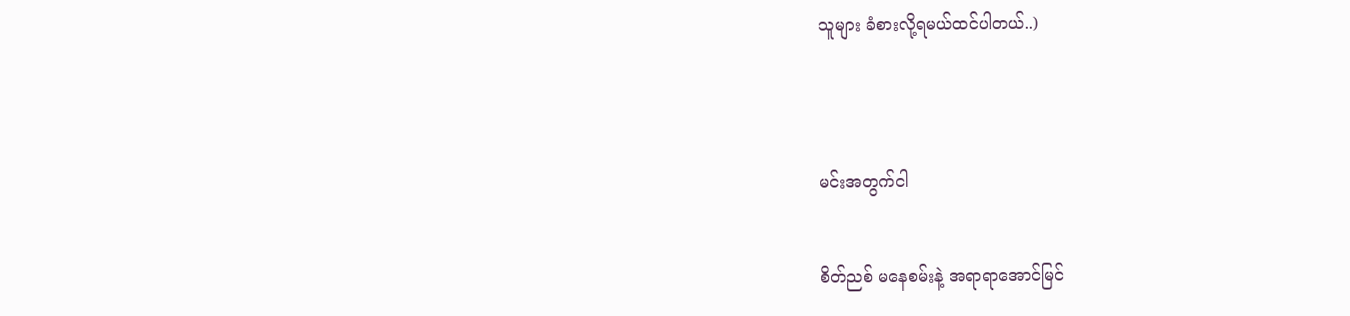သူများ ခံစားလို့ရမယ်ထင်ပါတယ်..)




မင်းအတွက်ငါ


စိတ်ညစ် မနေစမ်းနဲ့ အရာရာအောင်မြင်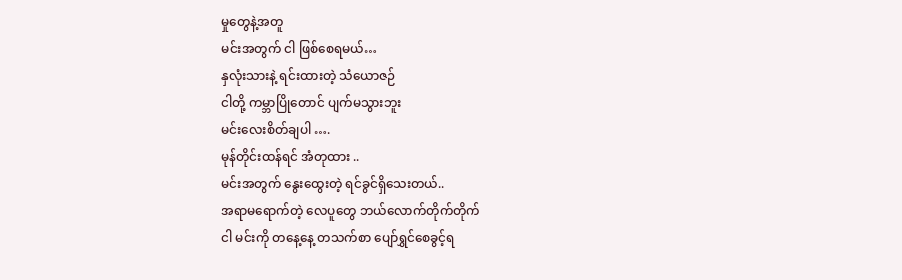မှုတွေနဲ့အတူ
မင်းအတွက် ငါ ဖြစ်စေရမယ်…
နှလုံးသားနဲ့ ရင်းထားတဲ့ သံယောဇဉ်
ငါတို့ ကမ္ဘာပြိုတောင် ပျက်မသွားဘူး
မင်းလေးစိတ်ချပါ ….
မုန်တိုင်းထန်ရင် အံတုထား ..
မင်းအတွက် နွေးထွေးတဲ့ ရင်ခွင်ရှိသေးတယ်..
အရာမရောက်တဲ့ လေပူတွေ ဘယ်လောက်တိုက်တိုက်
ငါ မင်းကို တနေ့နေ့ တသက်စာ ပျော်ရွှင်စေခွင့်ရ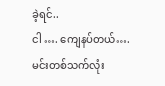ခဲ့ရင်..
ငါ …. ကျေနပ်တယ်….
မင်းတစ်သက်လုံး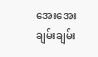အေးအေးချမ်းချမ်း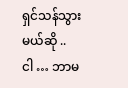ရှင်သန်သွားမယ်ဆို ..
ငါ … ဘာမ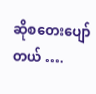ဆိုစတေးပျော်တယ် ….